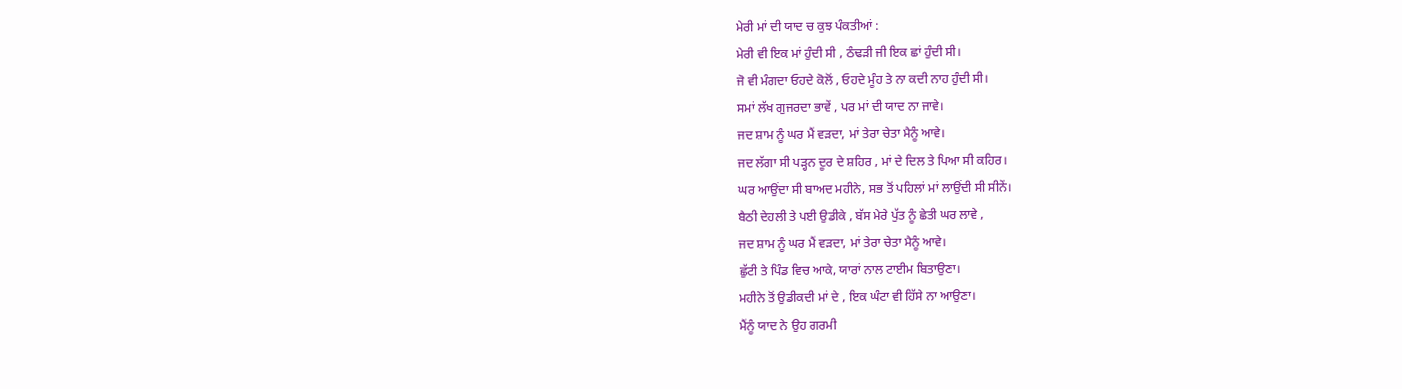ਮੇਰੀ ਮਾਂ ਦੀ ਯਾਦ ਚ ਕੁਝ ਪੰਕਤੀਆਂ :
ਮੇਰੀ ਵੀ ਇਕ ਮਾਂ ਹੁੰਦੀ ਸੀ , ਠੰਢੜੀ ਜੀ ਇਕ ਛਾਂ ਹੁੰਦੀ ਸੀ।
ਜੋ ਵੀ ਮੰਗਦਾ ਓਹਦੇ ਕੋਲੋਂ , ਓਹਦੇ ਮੂੰਹ ਤੇ ਨਾ ਕਦੀ ਨਾਹ ਹੁੰਦੀ ਸੀ।
ਸਮਾਂ ਲੱਖ ਗੁਜਰਦਾ ਭਾਵੇਂ , ਪਰ ਮਾਂ ਦੀ ਯਾਦ ਨਾ ਜਾਵੇ।
ਜਦ ਸ਼ਾਮ ਨੂੰ ਘਰ ਮੈਂ ਵੜਦਾ, ਮਾਂ ਤੇਰਾ ਚੇਤਾ ਮੈਨੂੰ ਆਵੇ।
ਜਦ ਲੱਗਾ ਸੀ ਪੜ੍ਹਨ ਦੂਰ ਦੇ ਸ਼ਹਿਰ , ਮਾਂ ਦੇ ਦਿਲ ਤੇ ਪਿਆ ਸੀ ਕਹਿਰ।
ਘਰ ਆਉਂਦਾ ਸੀ ਬਾਅਦ ਮਹੀਨੇ, ਸਭ ਤੋਂ ਪਹਿਲਾਂ ਮਾਂ ਲਾਉਂਦੀ ਸੀ ਸੀਨੇਂ।
ਬੈਠੀ ਦੇਹਲੀ ਤੇ ਪਈ ਉਡੀਕੇ , ਬੱਸ ਮੇਰੇ ਪੁੱਤ ਨੂੰ ਛੇਤੀ ਘਰ ਲਾਵੇ ,
ਜਦ ਸ਼ਾਮ ਨੂੰ ਘਰ ਮੈਂ ਵੜਦਾ, ਮਾਂ ਤੇਰਾ ਚੇਤਾ ਮੈਨੂੰ ਆਵੇ।
ਛੁੱਟੀ ਤੇ ਪਿੰਡ ਵਿਚ ਆਕੇ, ਯਾਰਾਂ ਨਾਲ ਟਾਈਮ ਬਿਤਾਉਣਾ।
ਮਹੀਨੇ ਤੋਂ ਉਡੀਕਦੀ ਮਾਂ ਦੇ , ਇਕ ਘੰਟਾ ਵੀ ਹਿੱਸੇ ਨਾ ਆਉਣਾ।
ਮੈਂਨੂੰ ਯਾਦ ਨੇ ਉਹ ਗਰਮੀ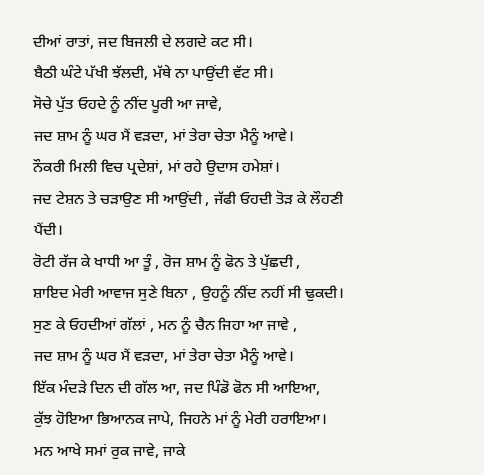ਦੀਆਂ ਰਾਤਾਂ, ਜਦ ਬਿਜਲੀ ਦੇ ਲਗਦੇ ਕਟ ਸੀ।
ਬੈਠੀ ਘੰਟੇ ਪੱਖੀ ਝੱਲਦੀ, ਮੱਥੇ ਨਾ ਪਾਉਂਦੀ ਵੱਟ ਸੀ।
ਸੋਚੇ ਪੁੱਤ ਓਹਦੇ ਨੂੰ ਨੀਂਦ ਪੂਰੀ ਆ ਜਾਵੇ,
ਜਦ ਸ਼ਾਮ ਨੂੰ ਘਰ ਮੈਂ ਵੜਦਾ, ਮਾਂ ਤੇਰਾ ਚੇਤਾ ਮੈਨੂੰ ਆਵੇ।
ਨੌਕਰੀ ਮਿਲੀ ਵਿਚ ਪ੍ਰਦੇਸ਼ਾਂ, ਮਾਂ ਰਹੇ ਉਦਾਸ ਹਮੇਸ਼ਾਂ।
ਜਦ ਟੇਸ਼ਨ ਤੇ ਚੜਾਉਣ ਸੀ ਆਉਂਦੀ , ਜੱਫੀ ਓਹਦੀ ਤੋੜ ਕੇ ਲੌਹਣੀ ਪੈਂਦੀ।
ਰੋਟੀ ਰੱਜ ਕੇ ਖਾਧੀ ਆ ਤੂੰ , ਰੋਜ ਸ਼ਾਮ ਨੂੰ ਫੋਨ ਤੇ ਪੁੱਛਦੀ ,
ਸ਼ਾਇਦ ਮੇਰੀ ਆਵਾਜ ਸੁਣੇ ਬਿਨਾ , ਉਹਨੂੰ ਨੀਂਦ ਨਹੀਂ ਸੀ ਢੁਕਦੀ।
ਸੁਣ ਕੇ ਓਹਦੀਆਂ ਗੱਲਾਂ , ਮਨ ਨੂੰ ਚੈਨ ਜਿਹਾ ਆ ਜਾਵੇ ,
ਜਦ ਸ਼ਾਮ ਨੂੰ ਘਰ ਮੈਂ ਵੜਦਾ, ਮਾਂ ਤੇਰਾ ਚੇਤਾ ਮੈਨੂੰ ਆਵੇ।
ਇੱਕ ਮੰਦੜੇ ਦਿਨ ਦੀ ਗੱਲ ਆ, ਜਦ ਪਿੰਡੋ ਫੋਨ ਸੀ ਆਇਆ,
ਕੁੱਝ ਹੋਇਆ ਭਿਆਨਕ ਜਾਪੇ, ਜਿਹਨੇ ਮਾਂ ਨੂੰ ਮੇਰੀ ਹਰਾਇਆ।
ਮਨ ਆਖੇ ਸਮਾਂ ਰੁਕ ਜਾਵੇ, ਜਾਕੇ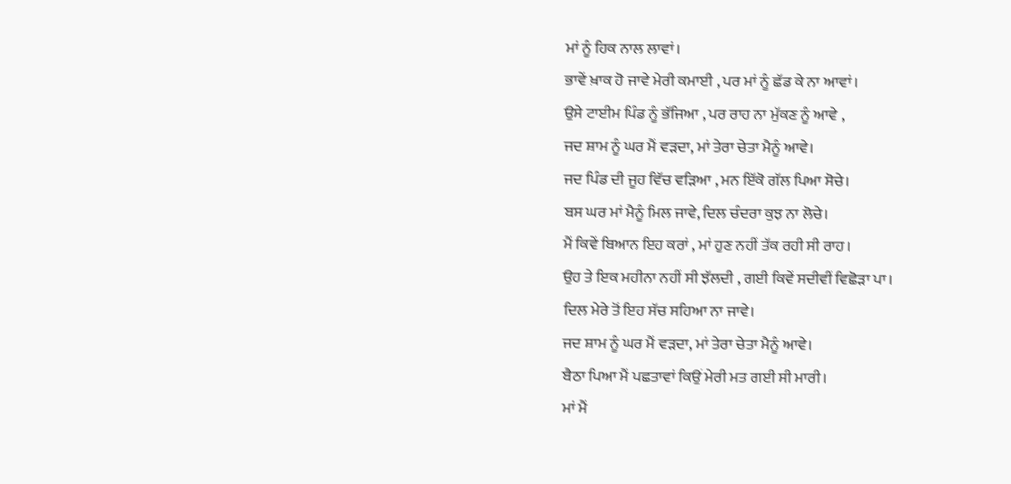ਮਾਂ ਨੂੰ ਹਿਕ ਨਾਲ ਲਾਵਾਂ।
ਭਾਵੇਂ ਖ਼ਾਕ ਹੋ ਜਾਵੇ ਮੇਰੀ ਕਮਾਈ , ਪਰ ਮਾਂ ਨੂੰ ਛੱਡ ਕੇ ਨਾ ਆਵਾਂ।
ਉਸੇ ਟਾਈਮ ਪਿੰਡ ਨੂੰ ਭੱਜਿਆ , ਪਰ ਰਾਹ ਨਾ ਮੁੱਕਣ ਨੂੰ ਆਵੇ ,
ਜਦ ਸ਼ਾਮ ਨੂੰ ਘਰ ਮੈਂ ਵੜਦਾ, ਮਾਂ ਤੇਰਾ ਚੇਤਾ ਮੈਨੂੰ ਆਵੇ।
ਜਦ ਪਿੰਡ ਦੀ ਜੂਹ ਵਿੱਚ ਵੜਿਆ , ਮਨ ਇੱਕੋ ਗੱਲ ਪਿਆ ਸੋਚੇ।
ਬਸ ਘਰ ਮਾਂ ਮੈਨੂੰ ਮਿਲ ਜਾਵੇ, ਦਿਲ ਚੰਦਰਾ ਕੁਝ ਨਾ ਲੋਚੇ।
ਮੈਂ ਕਿਵੇਂ ਬਿਆਨ ਇਹ ਕਰਾਂ , ਮਾਂ ਹੁਣ ਨਹੀਂ ਤੱਕ ਰਹੀ ਸੀ ਰਾਹ।
ਉਹ ਤੇ ਇਕ ਮਹੀਨਾ ਨਹੀਂ ਸੀ ਝੱਲਦੀ , ਗਈ ਕਿਵੇਂ ਸਦੀਵੀਂ ਵਿਛੋੜਾ ਪਾ।
ਦਿਲ ਮੇਰੇ ਤੋਂ ਇਹ ਸੱਚ ਸਹਿਆ ਨਾ ਜਾਵੇ।
ਜਦ ਸ਼ਾਮ ਨੂੰ ਘਰ ਮੈਂ ਵੜਦਾ, ਮਾਂ ਤੇਰਾ ਚੇਤਾ ਮੈਨੂੰ ਆਵੇ।
ਬੈਠਾ ਪਿਆ ਮੈਂ ਪਛਤਾਵਾਂ ਕਿਉਂ ਮੇਰੀ ਮਤ ਗਈ ਸੀ ਮਾਰੀ।
ਮਾਂ ਮੈਂ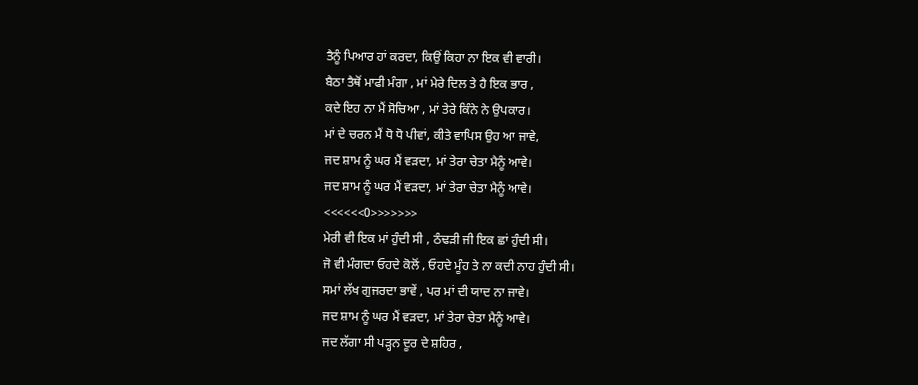ਤੈਨੂੰ ਪਿਆਰ ਹਾਂ ਕਰਦਾ, ਕਿਉਂ ਕਿਹਾ ਨਾ ਇਕ ਵੀ ਵਾਰੀ।
ਬੈਠਾ ਤੈਥੋਂ ਮਾਫੀ ਮੰਗਾ , ਮਾਂ ਮੇਰੇ ਦਿਲ ਤੇ ਹੈ ਇਕ ਭਾਰ ,
ਕਦੇ ਇਹ ਨਾ ਮੈਂ ਸੋਚਿਆ , ਮਾਂ ਤੇਰੇ ਕਿੰਨੇ ਨੇ ਉਪਕਾਰ।
ਮਾਂ ਦੇ ਚਰਨ ਮੈਂ ਧੋ ਧੋ ਪੀਵਾਂ, ਕੀਤੇ ਵਾਪਿਸ ਉਹ ਆ ਜਾਵੇ,
ਜਦ ਸ਼ਾਮ ਨੂੰ ਘਰ ਮੈਂ ਵੜਦਾ, ਮਾਂ ਤੇਰਾ ਚੇਤਾ ਮੈਨੂੰ ਆਵੇ।
ਜਦ ਸ਼ਾਮ ਨੂੰ ਘਰ ਮੈਂ ਵੜਦਾ, ਮਾਂ ਤੇਰਾ ਚੇਤਾ ਮੈਨੂੰ ਆਵੇ।
<<<<<<0>>>>>>>
ਮੇਰੀ ਵੀ ਇਕ ਮਾਂ ਹੁੰਦੀ ਸੀ , ਠੰਢੜੀ ਜੀ ਇਕ ਛਾਂ ਹੁੰਦੀ ਸੀ।
ਜੋ ਵੀ ਮੰਗਦਾ ਓਹਦੇ ਕੋਲੋਂ , ਓਹਦੇ ਮੂੰਹ ਤੇ ਨਾ ਕਦੀ ਨਾਹ ਹੁੰਦੀ ਸੀ।
ਸਮਾਂ ਲੱਖ ਗੁਜਰਦਾ ਭਾਵੇਂ , ਪਰ ਮਾਂ ਦੀ ਯਾਦ ਨਾ ਜਾਵੇ।
ਜਦ ਸ਼ਾਮ ਨੂੰ ਘਰ ਮੈਂ ਵੜਦਾ, ਮਾਂ ਤੇਰਾ ਚੇਤਾ ਮੈਨੂੰ ਆਵੇ।
ਜਦ ਲੱਗਾ ਸੀ ਪੜ੍ਹਨ ਦੂਰ ਦੇ ਸ਼ਹਿਰ ,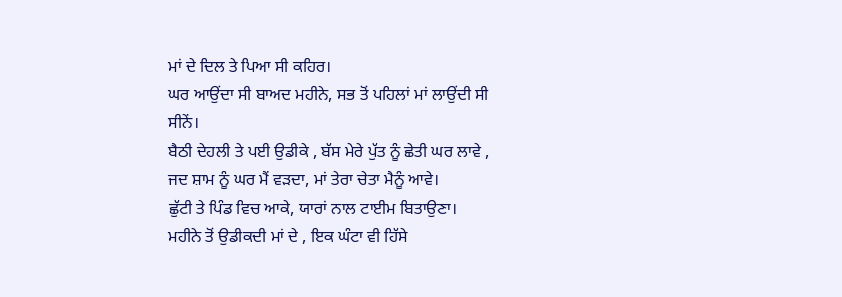ਮਾਂ ਦੇ ਦਿਲ ਤੇ ਪਿਆ ਸੀ ਕਹਿਰ।
ਘਰ ਆਉਂਦਾ ਸੀ ਬਾਅਦ ਮਹੀਨੇ, ਸਭ ਤੋਂ ਪਹਿਲਾਂ ਮਾਂ ਲਾਉਂਦੀ ਸੀ ਸੀਨੇਂ।
ਬੈਠੀ ਦੇਹਲੀ ਤੇ ਪਈ ਉਡੀਕੇ , ਬੱਸ ਮੇਰੇ ਪੁੱਤ ਨੂੰ ਛੇਤੀ ਘਰ ਲਾਵੇ ,
ਜਦ ਸ਼ਾਮ ਨੂੰ ਘਰ ਮੈਂ ਵੜਦਾ, ਮਾਂ ਤੇਰਾ ਚੇਤਾ ਮੈਨੂੰ ਆਵੇ।
ਛੁੱਟੀ ਤੇ ਪਿੰਡ ਵਿਚ ਆਕੇ, ਯਾਰਾਂ ਨਾਲ ਟਾਈਮ ਬਿਤਾਉਣਾ।
ਮਹੀਨੇ ਤੋਂ ਉਡੀਕਦੀ ਮਾਂ ਦੇ , ਇਕ ਘੰਟਾ ਵੀ ਹਿੱਸੇ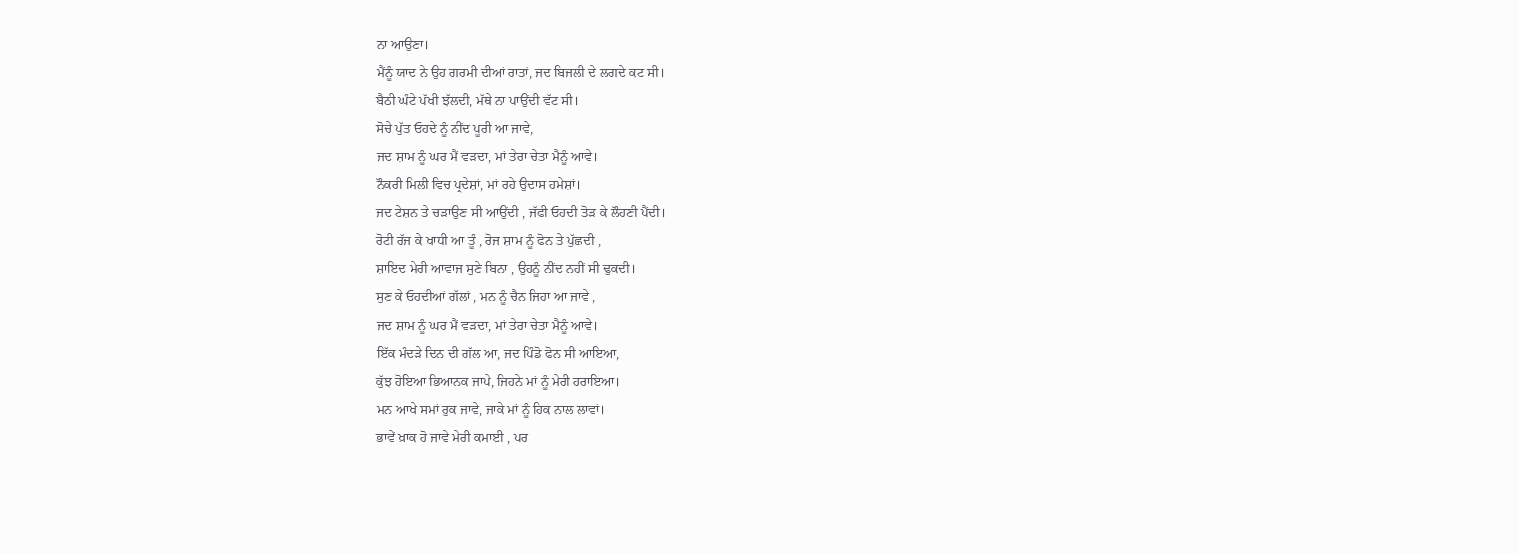ਨਾ ਆਉਣਾ।
ਮੈਂਨੂੰ ਯਾਦ ਨੇ ਉਹ ਗਰਮੀ ਦੀਆਂ ਰਾਤਾਂ, ਜਦ ਬਿਜਲੀ ਦੇ ਲਗਦੇ ਕਟ ਸੀ।
ਬੈਠੀ ਘੰਟੇ ਪੱਖੀ ਝੱਲਦੀ, ਮੱਥੇ ਨਾ ਪਾਉਂਦੀ ਵੱਟ ਸੀ।
ਸੋਚੇ ਪੁੱਤ ਓਹਦੇ ਨੂੰ ਨੀਂਦ ਪੂਰੀ ਆ ਜਾਵੇ,
ਜਦ ਸ਼ਾਮ ਨੂੰ ਘਰ ਮੈਂ ਵੜਦਾ, ਮਾਂ ਤੇਰਾ ਚੇਤਾ ਮੈਨੂੰ ਆਵੇ।
ਨੌਕਰੀ ਮਿਲੀ ਵਿਚ ਪ੍ਰਦੇਸ਼ਾਂ, ਮਾਂ ਰਹੇ ਉਦਾਸ ਹਮੇਸ਼ਾਂ।
ਜਦ ਟੇਸ਼ਨ ਤੇ ਚੜਾਉਣ ਸੀ ਆਉਂਦੀ , ਜੱਫੀ ਓਹਦੀ ਤੋੜ ਕੇ ਲੌਹਣੀ ਪੈਂਦੀ।
ਰੋਟੀ ਰੱਜ ਕੇ ਖਾਧੀ ਆ ਤੂੰ , ਰੋਜ ਸ਼ਾਮ ਨੂੰ ਫੋਨ ਤੇ ਪੁੱਛਦੀ ,
ਸ਼ਾਇਦ ਮੇਰੀ ਆਵਾਜ ਸੁਣੇ ਬਿਨਾ , ਉਹਨੂੰ ਨੀਂਦ ਨਹੀਂ ਸੀ ਢੁਕਦੀ।
ਸੁਣ ਕੇ ਓਹਦੀਆਂ ਗੱਲਾਂ , ਮਨ ਨੂੰ ਚੈਨ ਜਿਹਾ ਆ ਜਾਵੇ ,
ਜਦ ਸ਼ਾਮ ਨੂੰ ਘਰ ਮੈਂ ਵੜਦਾ, ਮਾਂ ਤੇਰਾ ਚੇਤਾ ਮੈਨੂੰ ਆਵੇ।
ਇੱਕ ਮੰਦੜੇ ਦਿਨ ਦੀ ਗੱਲ ਆ, ਜਦ ਪਿੰਡੋ ਫੋਨ ਸੀ ਆਇਆ,
ਕੁੱਝ ਹੋਇਆ ਭਿਆਨਕ ਜਾਪੇ, ਜਿਹਨੇ ਮਾਂ ਨੂੰ ਮੇਰੀ ਹਰਾਇਆ।
ਮਨ ਆਖੇ ਸਮਾਂ ਰੁਕ ਜਾਵੇ, ਜਾਕੇ ਮਾਂ ਨੂੰ ਹਿਕ ਨਾਲ ਲਾਵਾਂ।
ਭਾਵੇਂ ਖ਼ਾਕ ਹੋ ਜਾਵੇ ਮੇਰੀ ਕਮਾਈ , ਪਰ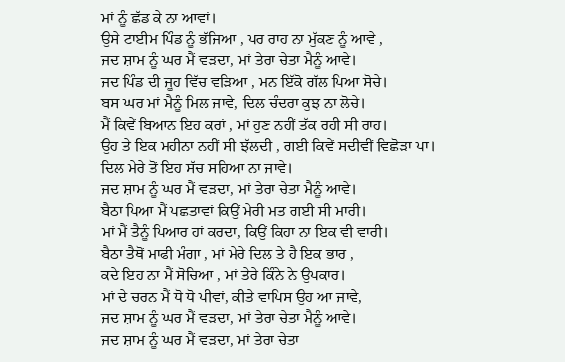ਮਾਂ ਨੂੰ ਛੱਡ ਕੇ ਨਾ ਆਵਾਂ।
ਉਸੇ ਟਾਈਮ ਪਿੰਡ ਨੂੰ ਭੱਜਿਆ , ਪਰ ਰਾਹ ਨਾ ਮੁੱਕਣ ਨੂੰ ਆਵੇ ,
ਜਦ ਸ਼ਾਮ ਨੂੰ ਘਰ ਮੈਂ ਵੜਦਾ, ਮਾਂ ਤੇਰਾ ਚੇਤਾ ਮੈਨੂੰ ਆਵੇ।
ਜਦ ਪਿੰਡ ਦੀ ਜੂਹ ਵਿੱਚ ਵੜਿਆ , ਮਨ ਇੱਕੋ ਗੱਲ ਪਿਆ ਸੋਚੇ।
ਬਸ ਘਰ ਮਾਂ ਮੈਨੂੰ ਮਿਲ ਜਾਵੇ, ਦਿਲ ਚੰਦਰਾ ਕੁਝ ਨਾ ਲੋਚੇ।
ਮੈਂ ਕਿਵੇਂ ਬਿਆਨ ਇਹ ਕਰਾਂ , ਮਾਂ ਹੁਣ ਨਹੀਂ ਤੱਕ ਰਹੀ ਸੀ ਰਾਹ।
ਉਹ ਤੇ ਇਕ ਮਹੀਨਾ ਨਹੀਂ ਸੀ ਝੱਲਦੀ , ਗਈ ਕਿਵੇਂ ਸਦੀਵੀਂ ਵਿਛੋੜਾ ਪਾ।
ਦਿਲ ਮੇਰੇ ਤੋਂ ਇਹ ਸੱਚ ਸਹਿਆ ਨਾ ਜਾਵੇ।
ਜਦ ਸ਼ਾਮ ਨੂੰ ਘਰ ਮੈਂ ਵੜਦਾ, ਮਾਂ ਤੇਰਾ ਚੇਤਾ ਮੈਨੂੰ ਆਵੇ।
ਬੈਠਾ ਪਿਆ ਮੈਂ ਪਛਤਾਵਾਂ ਕਿਉਂ ਮੇਰੀ ਮਤ ਗਈ ਸੀ ਮਾਰੀ।
ਮਾਂ ਮੈਂ ਤੈਨੂੰ ਪਿਆਰ ਹਾਂ ਕਰਦਾ, ਕਿਉਂ ਕਿਹਾ ਨਾ ਇਕ ਵੀ ਵਾਰੀ।
ਬੈਠਾ ਤੈਥੋਂ ਮਾਫੀ ਮੰਗਾ , ਮਾਂ ਮੇਰੇ ਦਿਲ ਤੇ ਹੈ ਇਕ ਭਾਰ ,
ਕਦੇ ਇਹ ਨਾ ਮੈਂ ਸੋਚਿਆ , ਮਾਂ ਤੇਰੇ ਕਿੰਨੇ ਨੇ ਉਪਕਾਰ।
ਮਾਂ ਦੇ ਚਰਨ ਮੈਂ ਧੋ ਧੋ ਪੀਵਾਂ, ਕੀਤੇ ਵਾਪਿਸ ਉਹ ਆ ਜਾਵੇ,
ਜਦ ਸ਼ਾਮ ਨੂੰ ਘਰ ਮੈਂ ਵੜਦਾ, ਮਾਂ ਤੇਰਾ ਚੇਤਾ ਮੈਨੂੰ ਆਵੇ।
ਜਦ ਸ਼ਾਮ ਨੂੰ ਘਰ ਮੈਂ ਵੜਦਾ, ਮਾਂ ਤੇਰਾ ਚੇਤਾ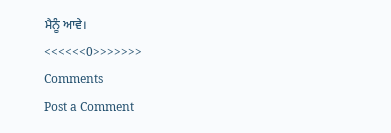ਮੈਨੂੰ ਆਵੇ।
<<<<<<0>>>>>>>
Comments
Post a Comment